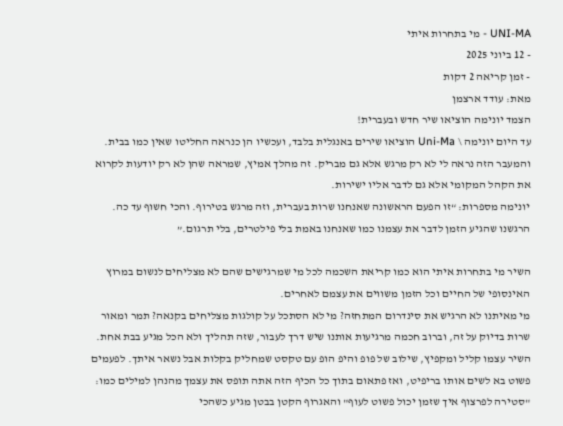UNI-MA - מי בתחרות איתי
- 12 ביוני 2025
- זמן קריאה 2 דקות
מאת: עודד ארצמן
הצמד יונימה הוציאו שיר חדש ובעברית!
עד היום יונימה \ Uni-Ma הוציאו שירים באנגלית בלבד, ועכשיו הן כנראה החליטו שאין כמו בבית. והמעבר הזה נראה לי לא רק מרגש אלא גם מבריק. זה מהלך אמיץ, שמראה שהן לא רק יודעות לקרוא את הקהל המקומי אלא גם לדבר אליו ישירות.
יונימה מספרות: “זו הפעם הראשונה שאנחנו שרות בעברית, וזה מרגש בטירוף. והכי חשוף עד כה. הרגשנו שהגיע הזמן לדבר את עצמנו כמו שאנחנו באמת בלי פילטרים, בלי תרגום.”

השיר מי בתחרות איתי הוא כמו קריאת השכמה לכל מי שמרגישים שהם לא מצליחים לנשום במרוץ האינסופי של החיים וכל הזמן משווים את עצמם לאחרים.
מי מאיתנו לא הרגיש את סינדרום המתחזה? מי לא הסתכל על קולגות מצליחים בקנאה? תמר ומאור שרות בדיוק על זה, וברוב חכמה מרגיעות אותנו שיש דרך לעבור, שזה תהליך ולא הכל מגיע בבת אחת.
השיר עצמו קליל ומקפיץ, שילוב של פופ והיפ הופ עם טקסט שמחליק בקלות אבל נשאר איתך. לפעמים פשוט בא לשים אותו בריפיט, ואז פתאום בתוך כל הכיף הזה אתה תופס את עצמך מהנהן למילים כמו: "סטירה לפרצוף איך שזמן יכול פשוט לעוף" והאגרוף הקטן בבטן מגיע כשהכי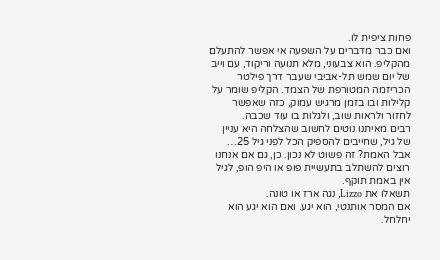פחות ציפית לו.
ואם כבר מדברים על השפעה אי אפשר להתעלם מהקליפ. הוא צבעוני, מלא תנועה וריקוד, עם וייב של יום שמש תל-אביבי שעבר דרך פילטר הכריזמה המטורפת של הצמד. הקליפ שומר על קלילות ובו בזמן מרגיש עמוק, כזה שאפשר לחזור ולראות שוב, ולגלות בו עוד שכבה.
רבים מאיתנו נוטים לחשוב שהצלחה היא עניין של גיל, שחייבים להספיק הכל לפני גיל 25… אבל האמת? זה פשוט לא נכון. כן, גם אם אנחנו רוצים להשתלב בתעשיית פופ או היפ הופ, לגיל אין באמת תוקף.
תשאלו את Lizzo, נגה ארז או טונה.
אם המסר אותנטי, הוא יגע. ואם הוא יגע הוא יחלחל.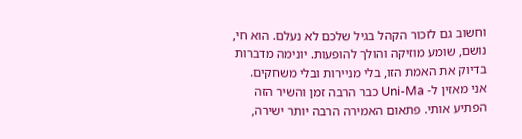וחשוב גם לזכור הקהל בגיל שלכם לא נעלם. הוא חי, נושם, שומע מוזיקה והולך להופעות. יונימה מדברות בדיוק את האמת הזו, בלי מניירות ובלי משחקים.
אני מאזין ל- Uni-Ma כבר הרבה זמן והשיר הזה הפתיע אותי. פתאום האמירה הרבה יותר ישירה,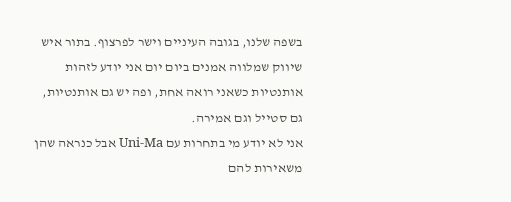בשפה שלנו, בגובה העיניים וישר לפרצוף. בתור איש שיווק שמלווה אמנים ביום יום אני יודע לזהות אותנטיות כשאני רואה אחת, ופה יש גם אותנטיות, גם סטייל וגם אמירה.
אני לא יודע מי בתחרות עם Uni-Ma אבל כנראה שהן משאירות להם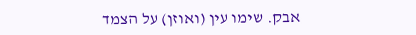אבק. שימו עין (ואוזן) על הצמד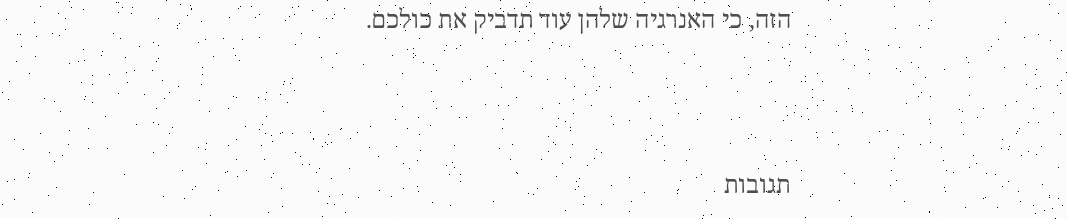הזה, כי האנרגיה שלהן עוד תדביק את כולכם.



תגובות